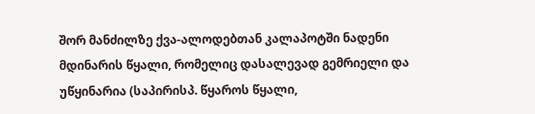შორ მანძილზე ქვა-ალოდებთან კალაპოტში ნადენი მდინარის წყალი, რომელიც დასალევად გემრიელი და უწყინარია (საპირისპ. წყაროს წყალი,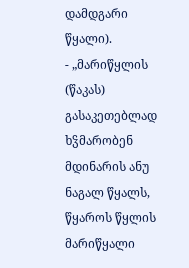დამდგარი წყალი).
- „მარიწყლის (წაკას) გასაკეთებლად ხჴმარობენ მდინარის ანუ ნაგალ წყალს, წყაროს წყლის მარიწყალი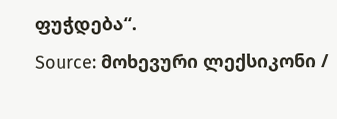ფუჭდება“.
Source: მოხევური ლექსიკონი /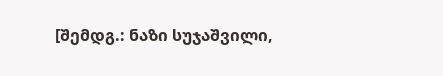[შემდგ.: ნაზი სუჯაშვილი,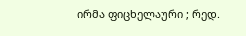ირმა ფიცხელაური ; რედ.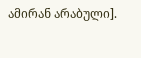ამირან არაბული].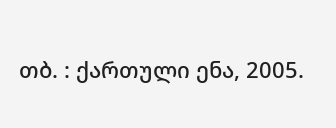თბ. : ქართული ენა, 2005.